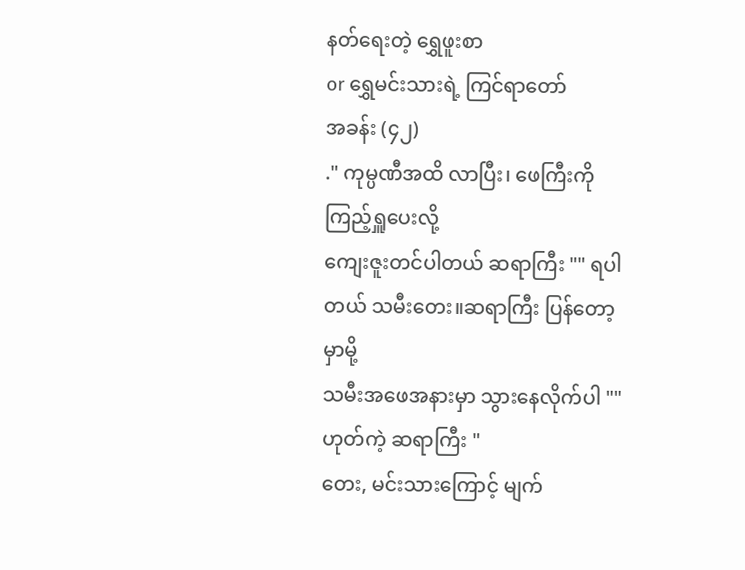နတ်ရေးတဲ့ ရွှေဖူးစာ
or ရွှေမင်းသားရဲ့ ကြင်ရာတော်
အခန်း (၄၂)
." ကုမ္ပဏီအထိ လာပြီး၊ ဖေကြီးကို ကြည့်ရှူပေးလို့
ကျေးဇူးတင်ပါတယ် ဆရာကြီး "" ရပါတယ် သမီးတေး။ဆရာကြီး ပြန်တော့မှာမို့
သမီးအဖေအနားမှာ သွားနေလိုက်ပါ "" ဟုတ်ကဲ့ ဆရာကြီး "
တေး, မင်းသားကြောင့် မျက်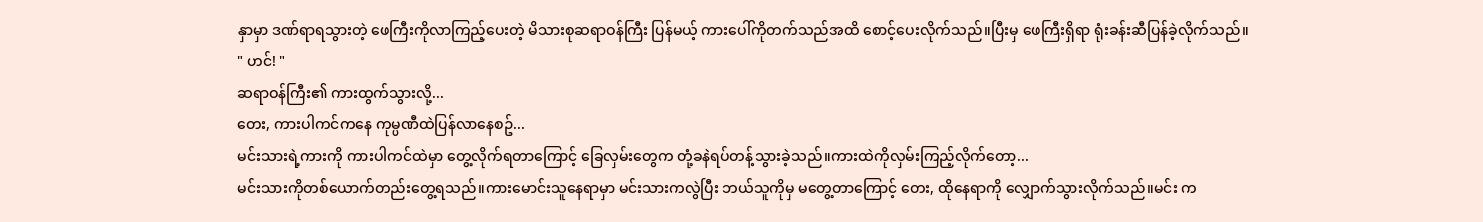နှာမှာ ဒဏ်ရာရသွားတဲ့ ဖေကြီးကိုလာကြည့်ပေးတဲ့ မိသားစုဆရာဝန်ကြီး ပြန်မယ့် ကားပေါ်ကိုတက်သည်အထိ စောင့်ပေးလိုက်သည်။ပြီးမှ ဖေကြီးရှိရာ ရုံးခန်းဆီပြန်ခဲ့လိုက်သည်။
" ဟင်! "
ဆရာဝန်ကြီး၏ ကားထွက်သွားလို့...
တေး, ကားပါကင်ကနေ ကုမ္ပဏီထဲပြန်လာနေစဥ်...
မင်းသားရဲ့ကားကို ကားပါကင်ထဲမှာ တွေ့လိုက်ရတာကြောင့် ခြေလှမ်းတွေက တုံ့ခနဲရပ်တန့်သွားခဲ့သည်။ကားထဲကိုလှမ်းကြည့်လိုက်တော့...
မင်းသားကိုတစ်ယောက်တည်းတွေ့ရသည်။ကားမောင်းသူနေရာမှာ မင်းသားကလွဲပြီး ဘယ်သူကိုမှ မတွေ့တာကြောင့် တေး, ထိုနေရာကို လျှောက်သွားလိုက်သည်။မင်း က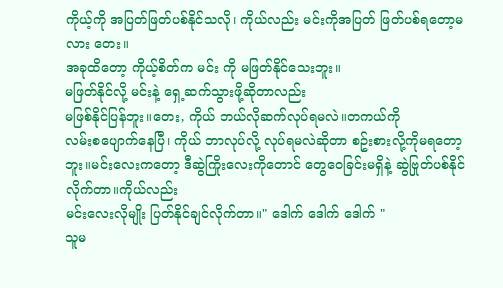ကိုယ့်ကို အပြတ်ဖြတ်ပစ်နိုင်သလို၊ ကိုယ်လည်း မင်းကိုအပြတ် ဖြတ်ပစ်ရတော့မလား တေး။
အခုထိတော့ ကိုယ့်စိတ်က မင်း ကို မဖြတ်နိုင်သေးဘူး။
မဖြတ်နိုင်လို့ မင်းနဲ့ ရှေ့ဆက်သွားဖို့ဆိုတာလည်း
မဖြစ်နိုင်ပြန်ဘူး။တေး, ကိုယ် ဘယ်လိုဆက်လုပ်ရမလဲ။တကယ်ကို
လမ်းစပျောက်နေပြီ၊ ကိုယ် ဘာလုပ်လို့ လုပ်ရမလဲဆိုတာ စဥ်းစားလို့ကိုမရတော့ဘူး။မင်းလေးကတော့ ဒီဆွဲကြိုးလေးကိုတောင် တွေဝေခြင်းမရှိနဲ့ ဆွဲဗြုတ်ပစ်နိုင်လိုက်တာ။ကိုယ်လည်း
မင်းလေးလိုမျိုး ပြတ်နိုင်ချင်လိုက်တာ။" ဒေါက် ဒေါက် ဒေါက် "
သူမ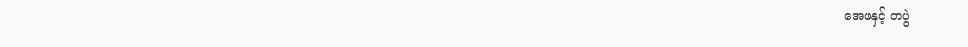အေဖနှင့် တပွဲ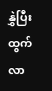နွှဲပြီး ထွက်လာ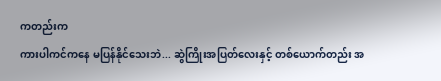ကတည်းက
ကားပါကင်ကနေ မပြန်နိုင်သေးဘဲ... ဆွဲကြိုးအပြတ်လေးနှင့် တစ်ယောက်တည်း အ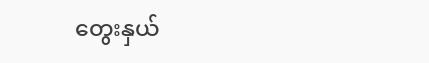တွေးနှယ်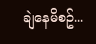ချဲနေမိစဥ်...